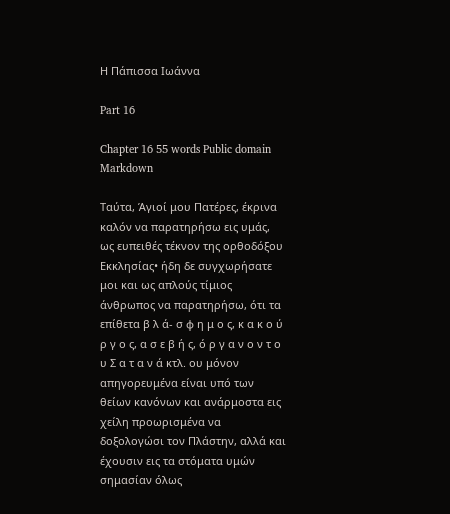Η Πάπισσα Ιωάννα

Part 16

Chapter 16 55 words Public domain Markdown

Ταύτα, Άγιοί μου Πατέρες, έκρινα καλόν να παρατηρήσω εις υμάς, ως ευπειθές τέκνον της ορθοδόξου Εκκλησίας• ήδη δε συγχωρήσατε μοι και ως απλούς τίμιος άνθρωπος να παρατηρήσω, ότι τα επίθετα β λ ά- σ φ η μ ο ς, κ α κ ο ύ ρ γ ο ς, α σ ε β ή ς, ό ρ γ α ν ο ν τ ο υ Σ α τ α ν ά κτλ. ου μόνον απηγορευμένα είναι υπό των θείων κανόνων και ανάρμοστα εις χείλη προωρισμένα να δοξολογώσι τον Πλάστην, αλλά και έχουσιν εις τα στόματα υμών σημασίαν όλως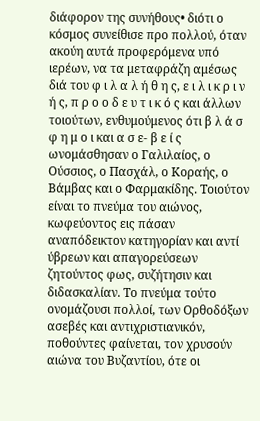διάφορον της συνήθους• διότι ο κόσμος συνείθισε προ πολλού, όταν ακούη αυτά προφερόμενα υπό ιερέων, να τα μεταφράζη αμέσως διά του φ ι λ α λ ή θ η ς, ε ι λ ι κ ρ ι ν ή ς, π ρ ο ο δ ε υ τ ι κ ό ς και άλλων τοιούτων, ενθυμούμενος ότι β λ ά σ φ η μ ο ι και α σ ε- β ε ί ς ωνομάσθησαν ο Γαλιλαίος, ο Ούσσιος, ο Πασχάλ, ο Κοραής, ο Βάμβας και ο Φαρμακίδης. Τοιούτον είναι το πνεύμα του αιώνος, κωφεύοντος εις πάσαν αναπόδεικτον κατηγορίαν και αντί ύβρεων και απαγορεύσεων ζητούντος φως, συζήτησιν και διδασκαλίαν. Το πνεύμα τούτο ονομάζουσι πολλοί, των Ορθοδόξων ασεβές και αντιχριστιανικόν, ποθούντες φαίνεται, τον χρυσούν αιώνα του Βυζαντίου, ότε οι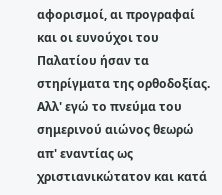αφορισμοί, αι προγραφαί και οι ευνούχοι του Παλατίου ήσαν τα στηρίγματα της ορθοδοξίας. Αλλ' εγώ το πνεύμα του σημερινού αιώνος θεωρώ απ' εναντίας ως χριστιανικώτατον και κατά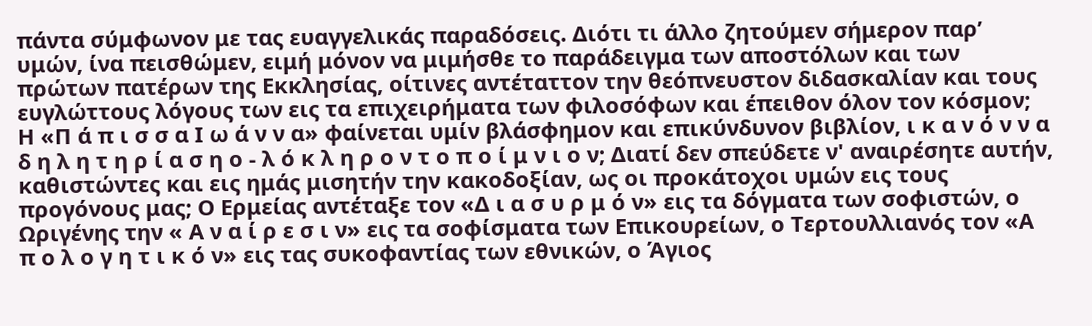πάντα σύμφωνον με τας ευαγγελικάς παραδόσεις. Διότι τι άλλο ζητούμεν σήμερον παρ’ υμών, ίνα πεισθώμεν, ειμή μόνον να μιμήσθε το παράδειγμα των αποστόλων και των πρώτων πατέρων της Εκκλησίας, οίτινες αντέταττον την θεόπνευστον διδασκαλίαν και τους ευγλώττους λόγους των εις τα επιχειρήματα των φιλοσόφων και έπειθον όλον τον κόσμον; Η «Π ά π ι σ σ α Ι ω ά ν ν α» φαίνεται υμίν βλάσφημον και επικύνδυνον βιβλίον, ι κ α ν ό ν ν α δ η λ η τ η ρ ί α σ η ο - λ ό κ λ η ρ ο ν τ ο π ο ί μ ν ι ο ν; Διατί δεν σπεύδετε ν' αναιρέσητε αυτήν, καθιστώντες και εις ημάς μισητήν την κακοδοξίαν, ως οι προκάτοχοι υμών εις τους προγόνους μας; Ο Ερμείας αντέταξε τον «Δ ι α σ υ ρ μ ό ν» εις τα δόγματα των σοφιστών, ο Ωριγένης την « Α ν α ί ρ ε σ ι ν» εις τα σοφίσματα των Επικουρείων, ο Τερτουλλιανός τον «Α π ο λ ο γ η τ ι κ ό ν» εις τας συκοφαντίας των εθνικών, ο Άγιος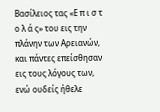Βασίλειος τας «Ε π ι σ τ ο λ ά ς» του εις την πλάνην των Αρειανών, και πάντες επείσθησαν εις τους λόγους των, ενώ ουδείς ήθελε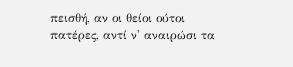πεισθή, αν οι θείοι ούτοι πατέρες, αντί ν' αναιρώσι τα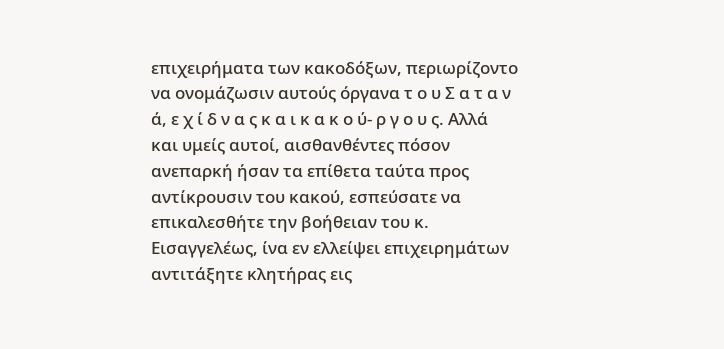επιχειρήματα των κακοδόξων, περιωρίζοντο να ονομάζωσιν αυτούς όργανα τ ο υ Σ α τ α ν ά, ε χ ί δ ν α ς κ α ι κ α κ ο ύ- ρ γ ο υ ς. Αλλά και υμείς αυτοί, αισθανθέντες πόσον ανεπαρκή ήσαν τα επίθετα ταύτα προς αντίκρουσιν του κακού, εσπεύσατε να επικαλεσθήτε την βοήθειαν του κ. Εισαγγελέως, ίνα εν ελλείψει επιχειρημάτων αντιτάξητε κλητήρας εις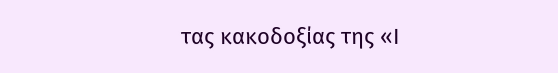τας κακοδοξίας της «Ι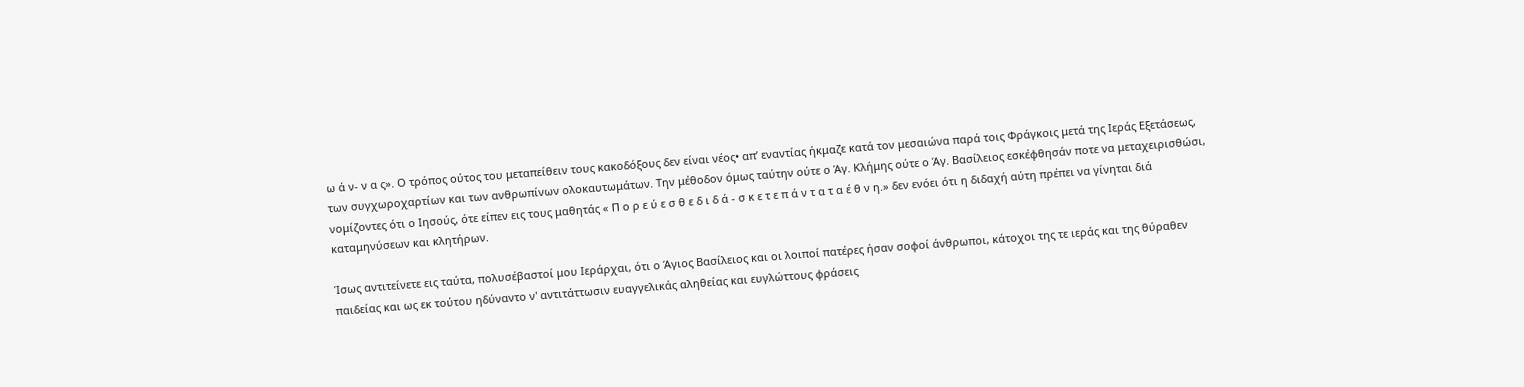ω ά ν- ν α ς». Ο τρόπος ούτος του μεταπείθειν τους κακοδόξους δεν είναι νέος• απ’ εναντίας ήκμαζε κατά τον μεσαιώνα παρά τοις Φράγκοις μετά της Ιεράς Εξετάσεως, των συγχωροχαρτίων και των ανθρωπίνων ολοκαυτωμάτων. Την μέθοδον όμως ταύτην ούτε ο Άγ. Κλήμης ούτε ο Άγ. Βασίλειος εσκέφθησάν ποτε να μεταχειρισθώσι, νομίζοντες ότι ο Ιησούς, ότε είπεν εις τους μαθητάς « Π ο ρ ε ύ ε σ θ ε δ ι δ ά - σ κ ε τ ε π ά ν τ α τ α έ θ ν η.» δεν ενόει ότι η διδαχή αύτη πρέπει να γίνηται διά καταμηνύσεων και κλητήρων.

Ίσως αντιτείνετε εις ταύτα, πολυσέβαστοί μου Ιεράρχαι, ότι ο Άγιος Βασίλειος και οι λοιποί πατέρες ήσαν σοφοί άνθρωποι, κάτοχοι της τε ιεράς και της θύραθεν παιδείας και ως εκ τούτου ηδύναντο ν' αντιτάττωσιν ευαγγελικάς αληθείας και ευγλώττους φράσεις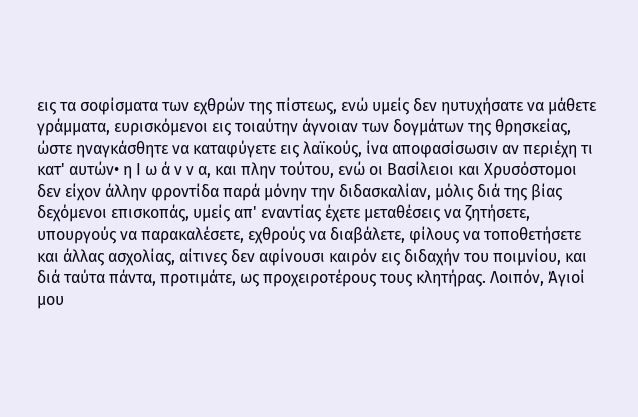εις τα σοφίσματα των εχθρών της πίστεως, ενώ υμείς δεν ηυτυχήσατε να μάθετε γράμματα, ευρισκόμενοι εις τοιαύτην άγνοιαν των δογμάτων της θρησκείας, ώστε ηναγκάσθητε να καταφύγετε εις λαϊκούς, ίνα αποφασίσωσιν αν περιέχη τι κατ' αυτών• η Ι ω ά ν ν α, και πλην τούτου, ενώ οι Βασίλειοι και Χρυσόστομοι δεν είχον άλλην φροντίδα παρά μόνην την διδασκαλίαν, μόλις διά της βίας δεχόμενοι επισκοπάς, υμείς απ' εναντίας έχετε μεταθέσεις να ζητήσετε, υπουργούς να παρακαλέσετε, εχθρούς να διαβάλετε, φίλους να τοποθετήσετε και άλλας ασχολίας, αίτινες δεν αφίνουσι καιρόν εις διδαχήν του ποιμνίου, και διά ταύτα πάντα, προτιμάτε, ως προχειροτέρους τους κλητήρας. Λοιπόν, Άγιοί μου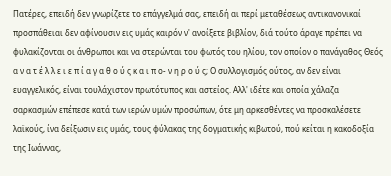Πατέρες, επειδή δεν γνωρίζετε το επάγγελμά σας, επειδή αι περί μεταθέσεως αντικανονικαί προσπάθειαι δεν αφίνουσιν εις υμάς καιρόν ν' ανοίξετε βιβλίον, διά τούτο άραγε πρέπει να φυλακίζονται οι άνθρωποι και να στερώνται του φωτός του ηλίου, τον οποίον ο πανάγαθος Θεός α ν α τ έ λ λ ε ι ε π ί α γ α θ ο ύ ς κ α ι π ο- ν η ρ ο ύ ς; Ο συλλογισμός ούτος, αν δεν είναι ευαγγελικός, είναι τουλάχιστον πρωτότυπος και αστείος. Αλλ' ιδέτε και οποία χάλαζα σαρκασμών επέπεσε κατά των ιερών υμών προσώπων, ότε μη αρκεσθέντες να προσκαλέσετε λαϊκούς, ίνα δείξωσιν εις υμάς, τους φύλακας της δογματικής κιβωτού, πού κείται η κακοδοξία της Ιωάννας,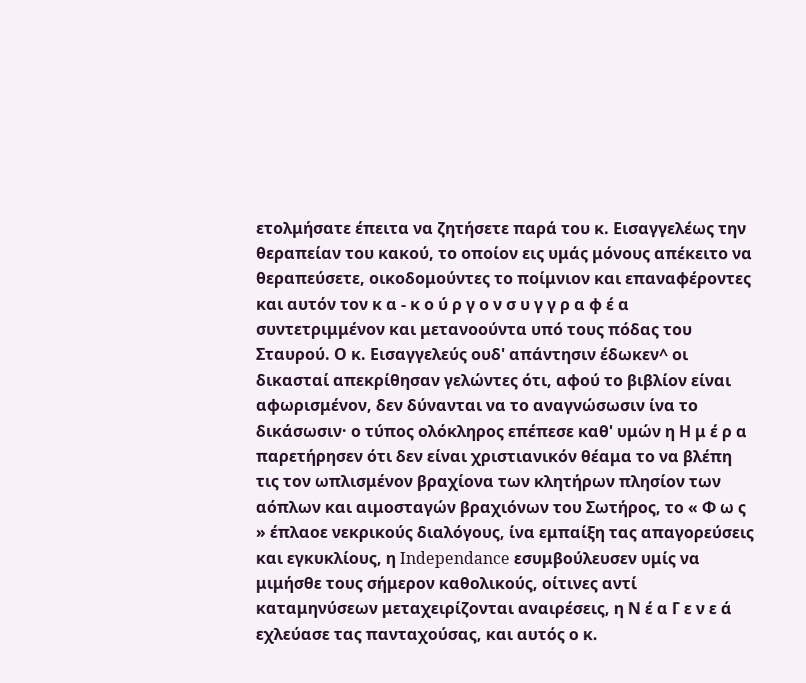ετολμήσατε έπειτα να ζητήσετε παρά του κ. Εισαγγελέως την θεραπείαν του κακού, το οποίον εις υμάς μόνους απέκειτο να θεραπεύσετε, οικοδομούντες το ποίμνιον και επαναφέροντες και αυτόν τον κ α - κ ο ύ ρ γ ο ν σ υ γ γ ρ α φ έ α συντετριμμένον και μετανοούντα υπό τους πόδας του Σταυρού. Ο κ. Εισαγγελεύς ουδ' απάντησιν έδωκεν^ οι δικασταί απεκρίθησαν γελώντες ότι, αφού το βιβλίον είναι αφωρισμένον, δεν δύνανται να το αναγνώσωσιν ίνα το δικάσωσιν· ο τύπος ολόκληρος επέπεσε καθ' υμών η Η μ έ ρ α παρετήρησεν ότι δεν είναι χριστιανικόν θέαμα το να βλέπη τις τον ωπλισμένον βραχίονα των κλητήρων πλησίον των αόπλων και αιμοσταγών βραχιόνων του Σωτήρος, το « Φ ω ς » έπλαοε νεκρικούς διαλόγους, ίνα εμπαίξη τας απαγορεύσεις και εγκυκλίους, η Independance εσυμβούλευσεν υμίς να μιμήσθε τους σήμερον καθολικούς, οίτινες αντί καταμηνύσεων μεταχειρίζονται αναιρέσεις, η Ν έ α Γ ε ν ε ά εχλεύασε τας πανταχούσας, και αυτός ο κ.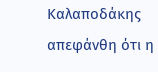Καλαποδάκης απεφάνθη ότι η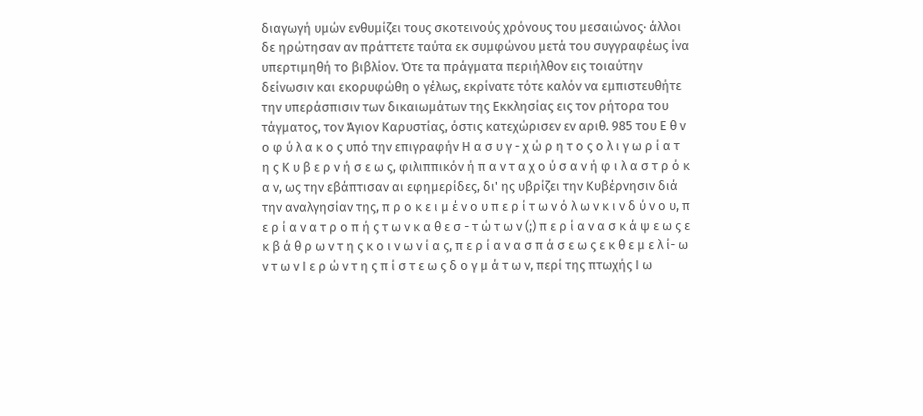διαγωγή υμών ενθυμίζει τους σκοτεινούς χρόνους του μεσαιώνος· άλλοι δε ηρώτησαν αν πράττετε ταύτα εκ συμφώνου μετά του συγγραφέως ίνα υπερτιμηθή το βιβλίον. Ότε τα πράγματα περιήλθον εις τοιαύτην δείνωσιν και εκορυφώθη ο γέλως, εκρίνατε τότε καλόν να εμπιστευθήτε την υπεράσπισιν των δικαιωμάτων της Εκκλησίας εις τον ρήτορα του τάγματος, τον Άγιον Καρυστίας, όστις κατεχώρισεν εν αριθ. 985 του Ε θ ν ο φ ύ λ α κ ο ς υπό την επιγραφήν Η α σ υ γ - χ ώ ρ η τ ο ς ο λ ι γ ω ρ ί α τ η ς Κ υ β ε ρ ν ή σ ε ω ς, φιλιππικόν ή π α ν τ α χ ο ύ σ α ν ή φ ι λ α σ τ ρ ό κ α ν, ως την εβάπτισαν αι εφημερίδες, δι' ης υβρίζει την Κυβέρνησιν διά την αναλγησίαν της, π ρ ο κ ε ι μ έ ν ο υ π ε ρ ί τ ω ν ό λ ω ν κ ι ν δ ύ ν ο υ, π ε ρ ί α ν α τ ρ ο π ή ς τ ω ν κ α θ ε σ - τ ώ τ ω ν (;) π ε ρ ί α ν α σ κ ά ψ ε ω ς ε κ β ά θ ρ ω ν τ η ς κ ο ι ν ω ν ί α ς, π ε ρ ί α ν α σ π ά σ ε ω ς ε κ θ ε μ ε λ ί- ω ν τ ω ν Ι ε ρ ώ ν τ η ς π ί σ τ ε ω ς δ ο γ μ ά τ ω ν, περί της πτωχής Ι ω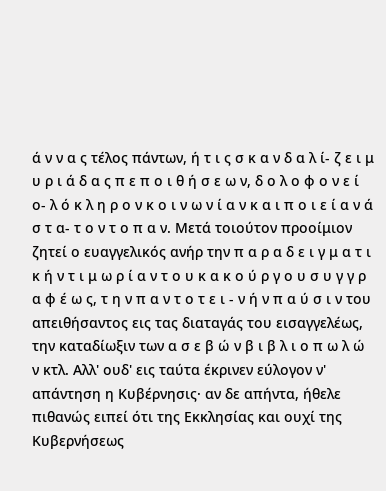ά ν ν α ς τέλος πάντων, ή τ ι ς σ κ α ν δ α λ ί- ζ ε ι μ υ ρ ι ά δ α ς π ε π ο ι θ ή σ ε ω ν, δ ο λ ο φ ο ν ε ί ο- λ ό κ λ η ρ ο ν κ ο ι ν ω ν ί α ν κ α ι π ο ι ε ί α ν ά σ τ α- τ ο ν τ ο π α ν. Μετά τοιούτον προοίμιον ζητεί ο ευαγγελικός ανήρ την π α ρ α δ ε ι γ μ α τ ι κ ή ν τ ι μ ω ρ ί α ν τ ο υ κ α κ ο ύ ρ γ ο υ σ υ γ γ ρ α φ έ ω ς, τ η ν π α ν τ ο τ ε ι - ν ή ν π α ύ σ ι ν του απειθήσαντος εις τας διαταγάς του εισαγγελέως, την καταδίωξιν των α σ ε β ώ ν β ι β λ ι ο π ω λ ώ ν κτλ. Αλλ' ουδ' εις ταύτα έκρινεν εύλογον ν' απάντηση η Κυβέρνησις· αν δε απήντα, ήθελε πιθανώς ειπεί ότι της Εκκλησίας και ουχί της Κυβερνήσεως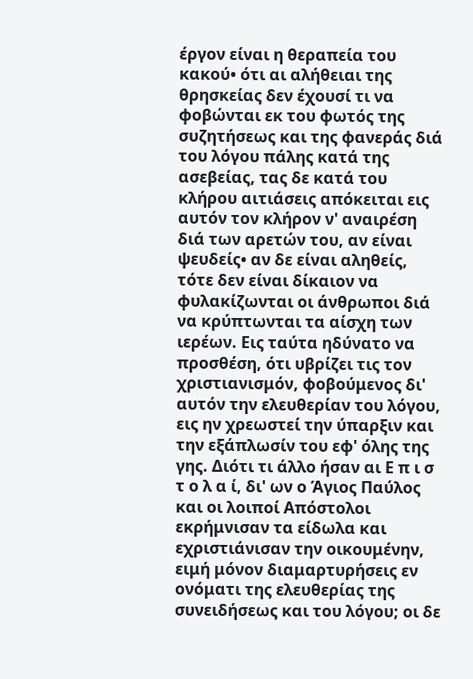έργον είναι η θεραπεία του κακού• ότι αι αλήθειαι της θρησκείας δεν έχουσί τι να φοβώνται εκ του φωτός της συζητήσεως και της φανεράς διά του λόγου πάλης κατά της ασεβείας, τας δε κατά του κλήρου αιτιάσεις απόκειται εις αυτόν τον κλήρον ν' αναιρέση διά των αρετών του, αν είναι ψευδείς• αν δε είναι αληθείς, τότε δεν είναι δίκαιον να φυλακίζωνται οι άνθρωποι διά να κρύπτωνται τα αίσχη των ιερέων. Εις ταύτα ηδύνατο να προσθέση, ότι υβρίζει τις τον χριστιανισμόν, φοβούμενος δι' αυτόν την ελευθερίαν του λόγου, εις ην χρεωστεί την ύπαρξιν και την εξάπλωσίν του εφ' όλης της γης. Διότι τι άλλο ήσαν αι Ε π ι σ τ ο λ α ί, δι' ων ο Άγιος Παύλος και οι λοιποί Απόστολοι εκρήμνισαν τα είδωλα και εχριστιάνισαν την οικουμένην, ειμή μόνον διαμαρτυρήσεις εν ονόματι της ελευθερίας της συνειδήσεως και του λόγου; οι δε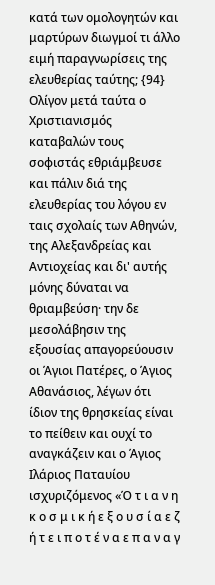κατά των ομολογητών και μαρτύρων διωγμοί τι άλλο ειμή παραγνωρίσεις της ελευθερίας ταύτης; {94} Ολίγον μετά ταύτα ο Χριστιανισμός καταβαλών τους σοφιστάς εθριάμβευσε και πάλιν διά της ελευθερίας του λόγου εν ταις σχολαίς των Αθηνών, της Αλεξανδρείας και Αντιοχείας και δι' αυτής μόνης δύναται να θριαμβεύση· την δε μεσολάβησιν της εξουσίας απαγορεύουσιν οι Άγιοι Πατέρες, ο Άγιος Αθανάσιος, λέγων ότι ίδιον της θρησκείας είναι το πείθειν και ουχί το αναγκάζειν και ο Άγιος Ιλάριος Παταυίου ισχυριζόμενος «Ό τ ι α ν η κ ο σ μ ι κ ή ε ξ ο υ σ ί α ε ζ ή τ ε ι π ο τ έ ν α ε π α ν α γ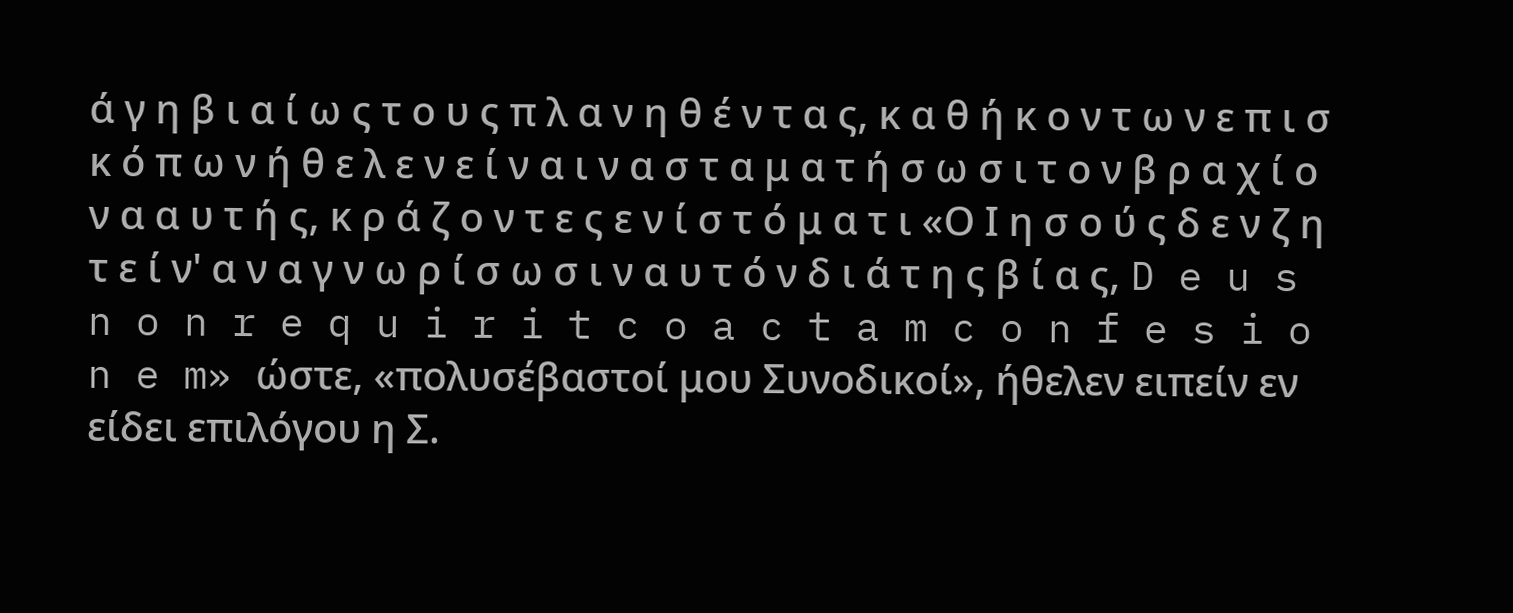ά γ η β ι α ί ω ς τ ο υ ς π λ α ν η θ έ ν τ α ς, κ α θ ή κ ο ν τ ω ν ε π ι σ κ ό π ω ν ή θ ε λ ε ν ε ί ν α ι ν α σ τ α μ α τ ή σ ω σ ι τ ο ν β ρ α χ ί ο ν α α υ τ ή ς, κ ρ ά ζ ο ν τ ε ς ε ν ί σ τ ό μ α τ ι «Ο Ι η σ ο ύ ς δ ε ν ζ η τ ε ί ν' α ν α γ ν ω ρ ί σ ω σ ι ν α υ τ ό ν δ ι ά τ η ς β ί α ς, D e u s n o n r e q u i r i t c o a c t a m c o n f e s i o n e m» ώστε, «πολυσέβαστοί μου Συνοδικοί», ήθελεν ειπείν εν είδει επιλόγου η Σ.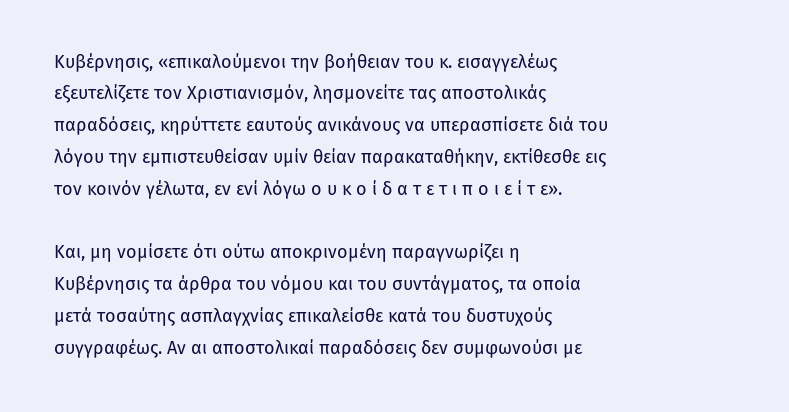Κυβέρνησις, «επικαλούμενοι την βοήθειαν του κ. εισαγγελέως εξευτελίζετε τον Χριστιανισμόν, λησμονείτε τας αποστολικάς παραδόσεις, κηρύττετε εαυτούς ανικάνους να υπερασπίσετε διά του λόγου την εμπιστευθείσαν υμίν θείαν παρακαταθήκην, εκτίθεσθε εις τον κοινόν γέλωτα, εν ενί λόγω ο υ κ ο ί δ α τ ε τ ι π ο ι ε ί τ ε».

Και, μη νομίσετε ότι ούτω αποκρινομένη παραγνωρίζει η Κυβέρνησις τα άρθρα του νόμου και του συντάγματος, τα οποία μετά τοσαύτης ασπλαγχνίας επικαλείσθε κατά του δυστυχούς συγγραφέως. Αν αι αποστολικαί παραδόσεις δεν συμφωνούσι με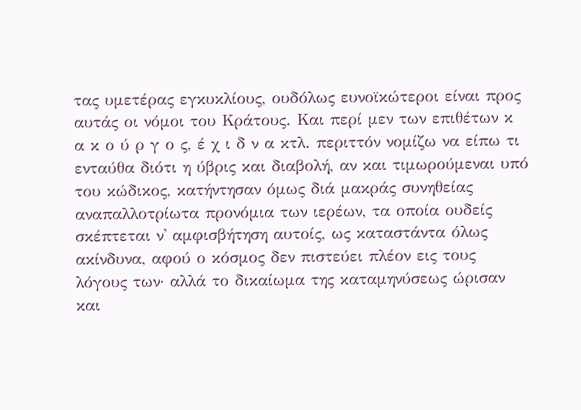τας υμετέρας εγκυκλίους, ουδόλως ευνοϊκώτεροι είναι προς αυτάς οι νόμοι του Κράτους. Και περί μεν των επιθέτων κ α κ ο ύ ρ γ ο ς, έ χ ι δ ν α κτλ. περιττόν νομίζω να είπω τι ενταύθα διότι η ύβρις και διαβολή, αν και τιμωρούμεναι υπό του κώδικος, κατήντησαν όμως διά μακράς συνηθείας αναπαλλοτρίωτα προνόμια των ιερέων, τα οποία ουδείς σκέπτεται ν' αμφισβήτηση αυτοίς, ως καταστάντα όλως ακίνδυνα, αφού ο κόσμος δεν πιστεύει πλέον εις τους λόγους των· αλλά το δικαίωμα της καταμηνύσεως ώρισαν και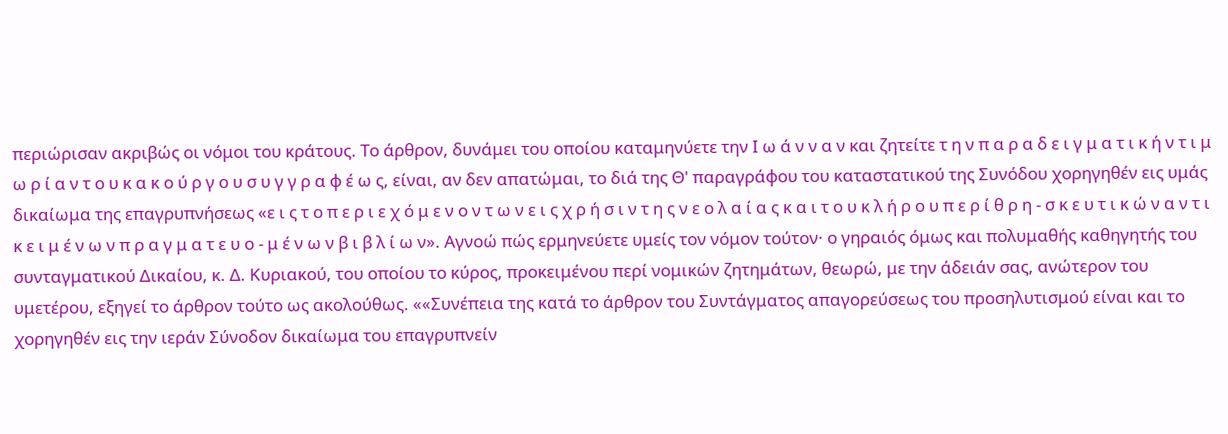περιώρισαν ακριβώς οι νόμοι του κράτους. Το άρθρον, δυνάμει του οποίου καταμηνύετε την Ι ω ά ν ν α ν και ζητείτε τ η ν π α ρ α δ ε ι γ μ α τ ι κ ή ν τ ι μ ω ρ ί α ν τ ο υ κ α κ ο ύ ρ γ ο υ σ υ γ γ ρ α φ έ ω ς, είναι, αν δεν απατώμαι, το διά της Θ' παραγράφου του καταστατικού της Συνόδου χορηγηθέν εις υμάς δικαίωμα της επαγρυπνήσεως «ε ι ς τ ο π ε ρ ι ε χ ό μ ε ν ο ν τ ω ν ε ι ς χ ρ ή σ ι ν τ η ς ν ε ο λ α ί α ς κ α ι τ ο υ κ λ ή ρ ο υ π ε ρ ί θ ρ η - σ κ ε υ τ ι κ ώ ν α ν τ ι κ ε ι μ έ ν ω ν π ρ α γ μ α τ ε υ ο - μ έ ν ω ν β ι β λ ί ω ν». Αγνοώ πώς ερμηνεύετε υμείς τον νόμον τούτον· ο γηραιός όμως και πολυμαθής καθηγητής του συνταγματικού Δικαίου, κ. Δ. Κυριακού, του οποίου το κύρος, προκειμένου περί νομικών ζητημάτων, θεωρώ, με την άδειάν σας, ανώτερον του υμετέρου, εξηγεί το άρθρον τούτο ως ακολούθως. ««Συνέπεια της κατά το άρθρον του Συντάγματος απαγορεύσεως του προσηλυτισμού είναι και το χορηγηθέν εις την ιεράν Σύνοδον δικαίωμα του επαγρυπνείν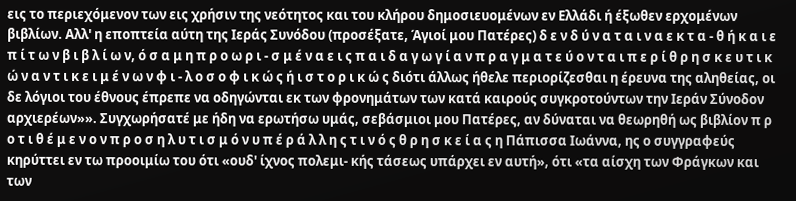εις το περιεχόμενον των εις χρήσιν της νεότητος και του κλήρου δημοσιευομένων εν Ελλάδι ή έξωθεν ερχομένων βιβλίων. Αλλ' η εποπτεία αύτη της Ιεράς Συνόδου (προσέξατε, Άγιοί μου Πατέρες) δ ε ν δ ύ ν α τ α ι ν α ε κ τ α - θ ή κ α ι ε π ί τ ω ν β ι β λ ί ω ν, ό σ α μ η π ρ ο ω ρ ι - σ μ έ ν α ε ι ς π α ι δ α γ ω γ ί α ν π ρ α γ μ α τ ε ύ ο ν τ α ι π ε ρ ί θ ρ η σ κ ε υ τ ι κ ώ ν α ν τ ι κ ε ι μ έ ν ω ν φ ι - λ ο σ ο φ ι κ ώ ς ή ι σ τ ο ρ ι κ ώ ς διότι άλλως ήθελε περιορίζεσθαι η έρευνα της αληθείας, οι δε λόγιοι του έθνους έπρεπε να οδηγώνται εκ των φρονημάτων των κατά καιρούς συγκροτούντων την Ιεράν Σύνοδον αρχιερέων»». Συγχωρήσατέ με ήδη να ερωτήσω υμάς, σεβάσμιοι μου Πατέρες, αν δύναται να θεωρηθή ως βιβλίον π ρ ο τ ι θ έ μ ε ν ο ν π ρ ο σ η λ υ τ ι σ μ ό ν υ π έ ρ ά λ λ η ς τ ι ν ό ς θ ρ η σ κ ε ί α ς η Πάπισσα Ιωάννα, ης ο συγγραφεύς κηρύττει εν τω προοιμίω του ότι «ουδ' ίχνος πολεμι- κής τάσεως υπάρχει εν αυτή», ότι «τα αίσχη των Φράγκων και των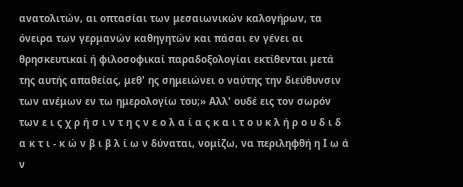ανατολιτών, αι οπτασίαι των μεσαιωνικών καλογήρων, τα όνειρα των γερμανών καθηγητών και πάσαι εν γένει αι θρησκευτικαί ή φιλοσοφικαί παραδοξολογίαι εκτίθενται μετά της αυτής απαθείας, μεθ' ης σημειώνει ο ναύτης την διεύθυνσιν των ανέμων εν τω ημερολογίω του;» Αλλ' ουδέ εις τον σωρόν των ε ι ς χ ρ ή σ ι ν τ η ς ν ε ο λ α ί α ς κ α ι τ ο υ κ λ ή ρ ο υ δ ι δ α κ τ ι - κ ώ ν β ι β λ ί ω ν δύναται, νομίζω, να περιληφθή η Ι ω ά ν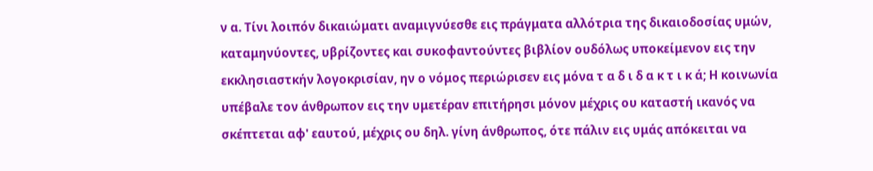ν α. Τίνι λοιπόν δικαιώματι αναμιγνύεσθε εις πράγματα αλλότρια της δικαιοδοσίας υμών, καταμηνύοντες, υβρίζοντες και συκοφαντούντες βιβλίον ουδόλως υποκείμενον εις την εκκλησιαστκήν λογοκρισίαν, ην ο νόμος περιώρισεν εις μόνα τ α δ ι δ α κ τ ι κ ά; Η κοινωνία υπέβαλε τον άνθρωπον εις την υμετέραν επιτήρησι μόνον μέχρις ου καταστή ικανός να σκέπτεται αφ' εαυτού, μέχρις ου δηλ. γίνη άνθρωπος, ότε πάλιν εις υμάς απόκειται να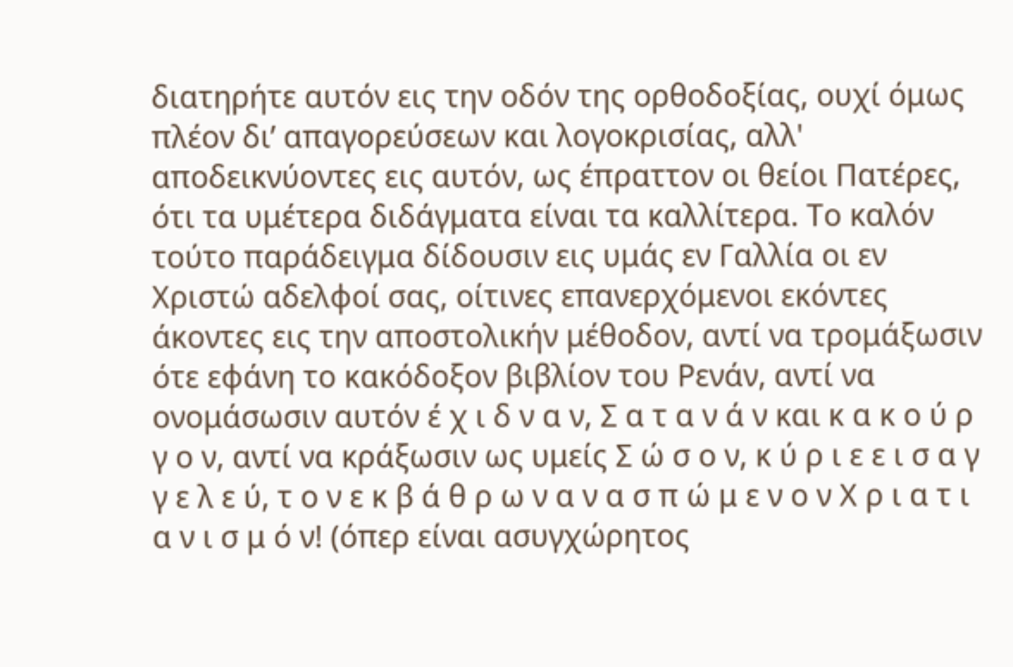διατηρήτε αυτόν εις την οδόν της ορθοδοξίας, ουχί όμως πλέον δι’ απαγορεύσεων και λογοκρισίας, αλλ' αποδεικνύοντες εις αυτόν, ως έπραττον οι θείοι Πατέρες, ότι τα υμέτερα διδάγματα είναι τα καλλίτερα. Το καλόν τούτο παράδειγμα δίδουσιν εις υμάς εν Γαλλία οι εν Χριστώ αδελφοί σας, οίτινες επανερχόμενοι εκόντες άκοντες εις την αποστολικήν μέθοδον, αντί να τρομάξωσιν ότε εφάνη το κακόδοξον βιβλίον του Ρενάν, αντί να ονομάσωσιν αυτόν έ χ ι δ ν α ν, Σ α τ α ν ά ν και κ α κ ο ύ ρ γ ο ν, αντί να κράξωσιν ως υμείς Σ ώ σ ο ν, κ ύ ρ ι ε ε ι σ α γ γ ε λ ε ύ, τ ο ν ε κ β ά θ ρ ω ν α ν α σ π ώ μ ε ν ο ν Χ ρ ι α τ ι α ν ι σ μ ό ν! (όπερ είναι ασυγχώρητος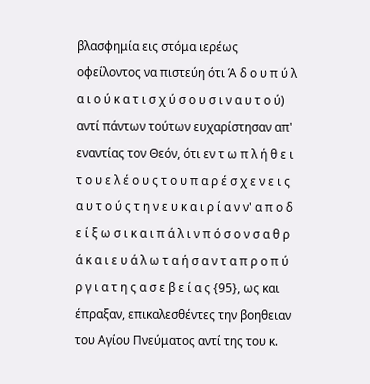βλασφημία εις στόμα ιερέως οφείλοντος να πιστεύη ότι Ά δ ο υ π ύ λ α ι ο ύ κ α τ ι σ χ ύ σ ο υ σ ι ν α υ τ ο ύ) αντί πάντων τούτων ευχαρίστησαν απ' εναντίας τον Θεόν, ότι εν τ ω π λ ή θ ε ι τ ο υ ε λ έ ο υ ς τ ο υ π α ρ έ σ χ ε ν ε ι ς α υ τ ο ύ ς τ η ν ε υ κ α ι ρ ί α ν ν' α π ο δ ε ί ξ ω σ ι κ α ι π ά λ ι ν π ό σ ο ν σ α θ ρ ά κ α ι ε υ ά λ ω τ α ή σ α ν τ α π ρ ο π ύ ρ γ ι α τ η ς α σ ε β ε ί α ς {95}, ως και έπραξαν, επικαλεσθέντες την βοηθειαν του Αγίου Πνεύματος αντί της του κ.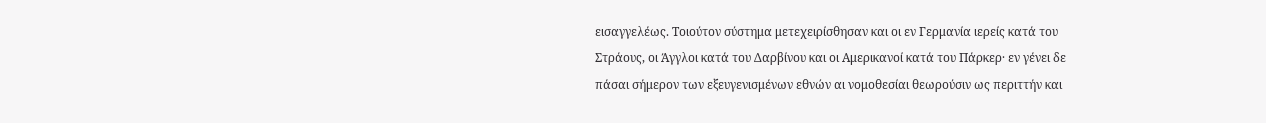εισαγγελέως. Τοιούτον σύστημα μετεχειρίσθησαν και οι εν Γερμανία ιερείς κατά του Στράους, οι Άγγλοι κατά του Δαρβίνου και οι Αμερικανοί κατά του Πάρκερ· εν γένει δε πάσαι σήμερον των εξευγενισμένων εθνών αι νομοθεσίαι θεωρούσιν ως περιττήν και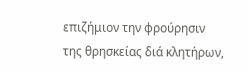επιζήμιον την φρούρησιν της θρησκείας διά κλητήρων,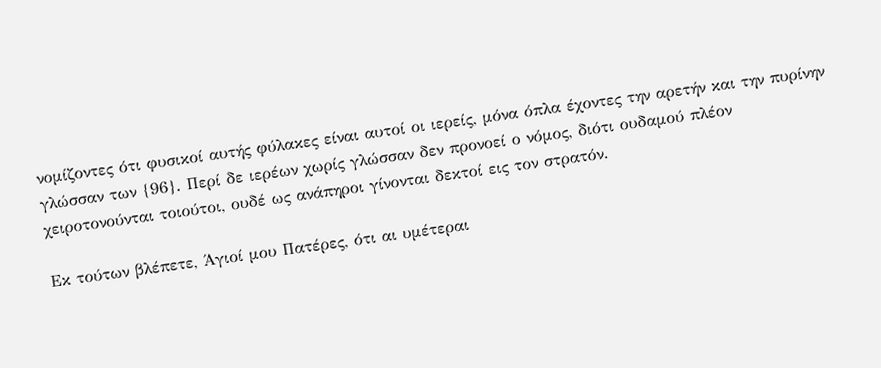νομίζοντες ότι φυσικοί αυτής φύλακες είναι αυτοί οι ιερείς, μόνα όπλα έχοντες την αρετήν και την πυρίνην γλώσσαν των {96}. Περί δε ιερέων χωρίς γλώσσαν δεν προνοεί ο νόμος, διότι ουδαμού πλέον χειροτονούνται τοιούτοι, ουδέ ως ανάπηροι γίνονται δεκτοί εις τον στρατόν.

Εκ τούτων βλέπετε, Άγιοί μου Πατέρες, ότι αι υμέτεραι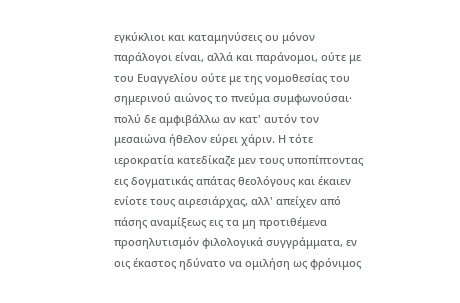εγκύκλιοι και καταμηνύσεις ου μόνον παράλογοι είναι, αλλά και παράνομοι, ούτε με του Ευαγγελίου ούτε με της νομοθεσίας του σημερινού αιώνος το πνεύμα συμφωνούσαι· πολύ δε αμφιβάλλω αν κατ' αυτόν τον μεσαιώνα ήθελον εύρει χάριν. Η τότε ιεροκρατία κατεδίκαζε μεν τους υποπίπτοντας εις δογματικάς απάτας θεολόγους και έκαιεν ενίοτε τους αιρεσιάρχας, αλλ' απείχεν από πάσης αναμίξεως εις τα μη προτιθέμενα προσηλυτισμόν φιλολογικά συγγράμματα, εν οις έκαστος ηδύνατο να ομιλήση ως φρόνιμος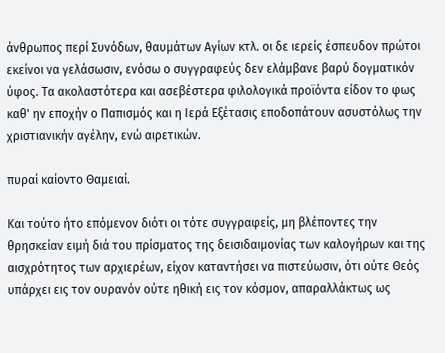άνθρωπος περί Συνόδων, θαυμάτων Αγίων κτλ. οι δε ιερείς έσπευδον πρώτοι εκείνοι να γελάσωσιν, ενόσω ο συγγραφεύς δεν ελάμβανε βαρύ δογματικόν ύφος. Τα ακολαστότερα και ασεβέστερα φιλολογικά προϊόντα είδον το φως καθ' ην εποχήν ο Παπισμός και η Ιερά Εξέτασις εποδοπάτουν ασυστόλως την χριστιανικήν αγέλην, ενώ αιρετικών.

πυραί καίοντο Θαμειαί.

Και τούτο ήτο επόμενον διότι οι τότε συγγραφείς, μη βλέποντες την θρησκείαν ειμή διά του πρίσματος της δεισιδαιμονίας των καλογήρων και της αισχρότητος των αρχιερέων, είχον καταντήσει να πιστεύωσιν, ότι ούτε Θεός υπάρχει εις τον ουρανόν ούτε ηθική εις τον κόσμον, απαραλλάκτως ως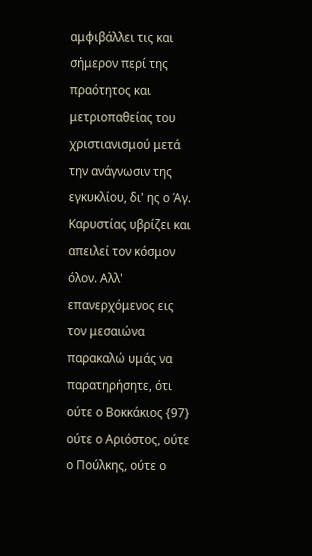αμφιβάλλει τις και σήμερον περί της πραότητος και μετριοπαθείας του χριστιανισμού μετά την ανάγνωσιν της εγκυκλίου, δι' ης ο Άγ. Καρυστίας υβρίζει και απειλεί τον κόσμον όλον. Αλλ' επανερχόμενος εις τον μεσαιώνα παρακαλώ υμάς να παρατηρήσητε, ότι ούτε ο Βοκκάκιος {97} ούτε ο Αριόστος, ούτε ο Πούλκης, ούτε ο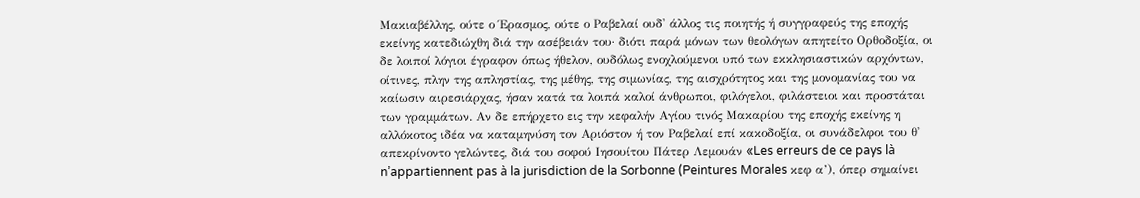Μακιαβέλλης, ούτε ο Έρασμος, ούτε ο Ραβελαί ουδ' άλλος τις ποιητής ή συγγραφεύς της εποχής εκείνης κατεδιώχθη διά την ασέβειάν του· διότι παρά μόνων των θεολόγων απητείτο Ορθοδοξία, οι δε λοιποί λόγιοι έγραφον όπως ήθελον, ουδόλως ενοχλούμενοι υπό των εκκλησιαστικών αρχόντων, οίτινες, πλην της απληστίας, της μέθης, της σιμωνίας, της αισχρότητος και της μονομανίας του να καίωσιν αιρεσιάρχας, ήσαν κατά τα λοιπά καλοί άνθρωποι, φιλόγελοι, φιλάστειοι και προστάται των γραμμάτων. Αν δε επήρχετο εις την κεφαλήν Αγίου τινός Μακαρίου της εποχής εκείνης η αλλόκοτος ιδέα να καταμηνύση τον Αριόστον ή τον Ραβελαί επί κακοδοξία, οι συνάδελφοι του θ' απεκρίνοντο γελώντες, διά του σοφού Ιησουίτου Πάτερ Λεμουάν «Les erreurs de ce pays là n’appartiennent pas à la jurisdiction de la Sorbonne (Peintures Morales κεφ α’), όπερ σημαίνει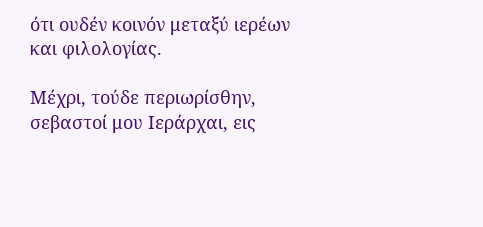ότι ουδέν κοινόν μεταξύ ιερέων και φιλολογίας.

Μέχρι, τούδε περιωρίσθην, σεβαστοί μου Ιεράρχαι, εις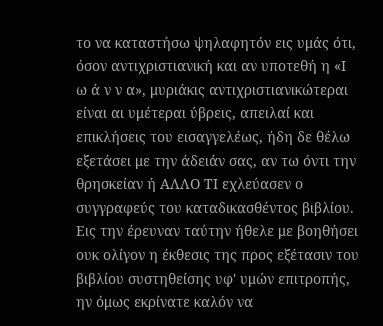το να καταστήσω ψηλαφητόν εις υμάς ότι, όσον αντιχριστιανική και αν υποτεθή η «Ι ω ά ν ν α», μυριάκις αντιχριστιανικώτεραι είναι αι υμέτεραι ύβρεις, απειλαί και επικλήσεις του εισαγγελέως, ήδη δε θέλω εξετάσει με την άδειάν σας, αν τω όντι την θρησκείαν ή ΑΛΛΟ ΤΙ εχλεύασεν ο συγγραφεύς του καταδικασθέντος βιβλίου. Εις την έρευναν ταύτην ήθελε με βοηθήσει ουκ ολίγον η έκθεσις της προς εξέτασιν του βιβλίου συστηθείσης υφ' υμών επιτροπής, ην όμως εκρίνατε καλόν να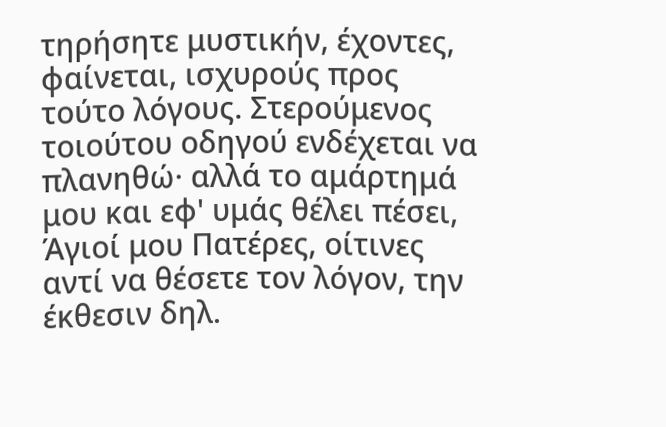τηρήσητε μυστικήν, έχοντες, φαίνεται, ισχυρούς προς τούτο λόγους. Στερούμενος τοιούτου οδηγού ενδέχεται να πλανηθώ· αλλά το αμάρτημά μου και εφ' υμάς θέλει πέσει, Άγιοί μου Πατέρες, οίτινες αντί να θέσετε τον λόγον, την έκθεσιν δηλ.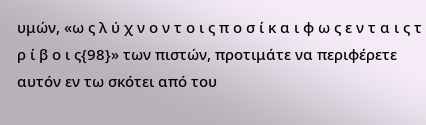υμών, «ω ς λ ύ χ ν ο ν τ ο ι ς π ο σ ί κ α ι φ ω ς ε ν τ α ι ς τ ρ ί β ο ι ς{98}» των πιστών, προτιμάτε να περιφέρετε αυτόν εν τω σκότει από του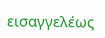εισαγγελέως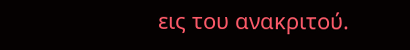εις του ανακριτού.